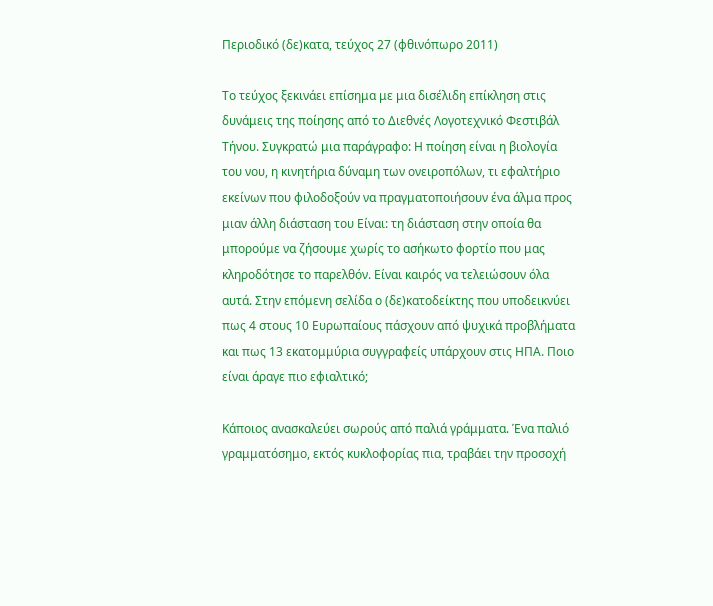Περιοδικό (δε)κατα, τεύχος 27 (φθινόπωρο 2011)

Το τεύχος ξεκινάει επίσημα με μια δισέλιδη επίκληση στις δυνάμεις της ποίησης από το Διεθνές Λογοτεχνικό Φεστιβάλ Τήνου. Συγκρατώ μια παράγραφο: Η ποίηση είναι η βιολογία του νου, η κινητήρια δύναμη των ονειροπόλων, τι εφαλτήριο εκείνων που φιλοδοξούν να πραγματοποιήσουν ένα άλμα προς μιαν άλλη διάσταση του Είναι: τη διάσταση στην οποία θα μπορούμε να ζήσουμε χωρίς το ασήκωτο φορτίο που μας κληροδότησε το παρελθόν. Είναι καιρός να τελειώσουν όλα αυτά. Στην επόμενη σελίδα ο (δε)κατοδείκτης που υποδεικνύει πως 4 στους 10 Ευρωπαίους πάσχουν από ψυχικά προβλήματα και πως 13 εκατομμύρια συγγραφείς υπάρχουν στις ΗΠΑ. Ποιο είναι άραγε πιο εφιαλτικό;

Κάποιος ανασκαλεύει σωρούς από παλιά γράμματα. Ένα παλιό γραμματόσημο, εκτός κυκλοφορίας πια, τραβάει την προσοχή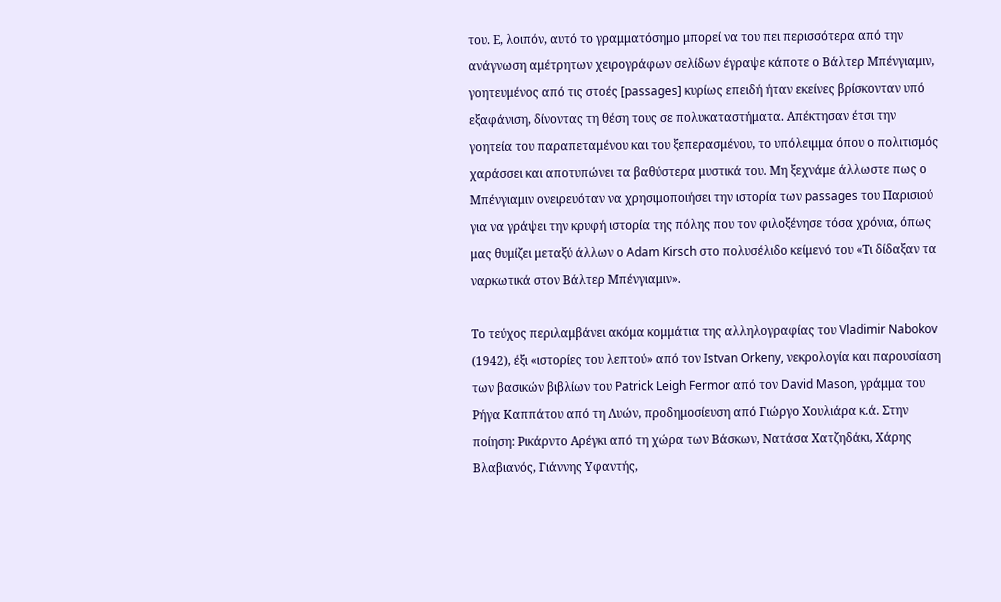του. Ε, λοιπόν, αυτό το γραμματόσημο μπορεί να του πει περισσότερα από την ανάγνωση αμέτρητων χειρογράφων σελίδων έγραψε κάποτε ο Βάλτερ Μπένγιαμιν, γοητευμένος από τις στοές [passages] κυρίως επειδή ήταν εκείνες βρίσκονταν υπό εξαφάνιση, δίνοντας τη θέση τους σε πολυκαταστήματα. Απέκτησαν έτσι την γοητεία του παραπεταμένου και του ξεπερασμένου, το υπόλειμμα όπου ο πολιτισμός χαράσσει και αποτυπώνει τα βαθύστερα μυστικά του. Μη ξεχνάμε άλλωστε πως ο Μπένγιαμιν ονειρευόταν να χρησιμοποιήσει την ιστορία των passages του Παρισιού για να γράψει την κρυφή ιστορία της πόλης που τον φιλοξένησε τόσα χρόνια, όπως μας θυμίζει μεταξύ άλλων ο Adam Kirsch στο πολυσέλιδο κείμενό του «Τι δίδαξαν τα ναρκωτικά στον Βάλτερ Μπένγιαμιν».

Το τεύχος περιλαμβάνει ακόμα κομμάτια της αλληλογραφίας του Vladimir Nabokov (1942), έξι «ιστορίες του λεπτού» από τον Istvan Orkeny, νεκρολογία και παρουσίαση των βασικών βιβλίων του Patrick Leigh Fermor από τον David Mason, γράμμα του Ρήγα Καππάτου από τη Λυών, προδημοσίευση από Γιώργο Χουλιάρα κ.ά. Στην ποίηση: Ρικάρντο Αρέγκι από τη χώρα των Βάσκων, Νατάσα Χατζηδάκι, Χάρης Βλαβιανός, Γιάννης Υφαντής,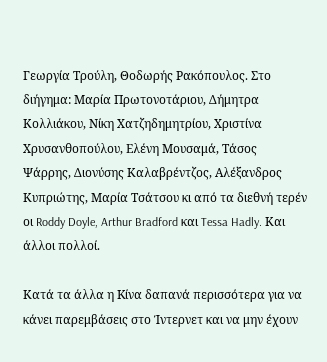Γεωργία Τρούλη, Θοδωρής Ρακόπουλος. Στο διήγημα: Μαρία Πρωτονοτάριου, Δήμητρα Κολλιάκου, Νίκη Χατζηδημητρίου, Χριστίνα Χρυσανθοπούλου, Ελένη Μουσαμά, Τάσος Ψάρρης, Διονύσης Καλαβρέντζος, Αλέξανδρος Κυπριώτης, Μαρία Τσάτσου κι από τα διεθνή τερέν οι Roddy Doyle, Arthur Bradford και Tessa Hadly. Και άλλοι πολλοί.

Κατά τα άλλα η Kίνα δαπανά περισσότερα για να κάνει παρεμβάσεις στο Ίντερνετ και να μην έχουν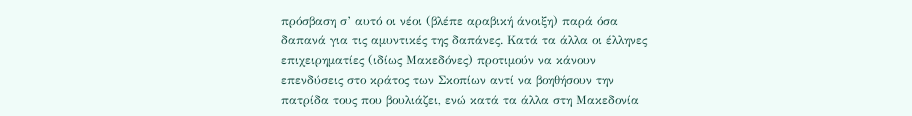πρόσβαση σ’ αυτό οι νέοι (βλέπε αραβική άνοιξη) παρά όσα δαπανά για τις αμυντικές της δαπάνες. Κατά τα άλλα οι έλληνες επιχειρηματίες (ιδίως Μακεδόνες) προτιμούν να κάνουν επενδύσεις στο κράτος των Σκοπίων αντί να βοηθήσουν την πατρίδα τους που βουλιάζει, ενώ κατά τα άλλα στη Μακεδονία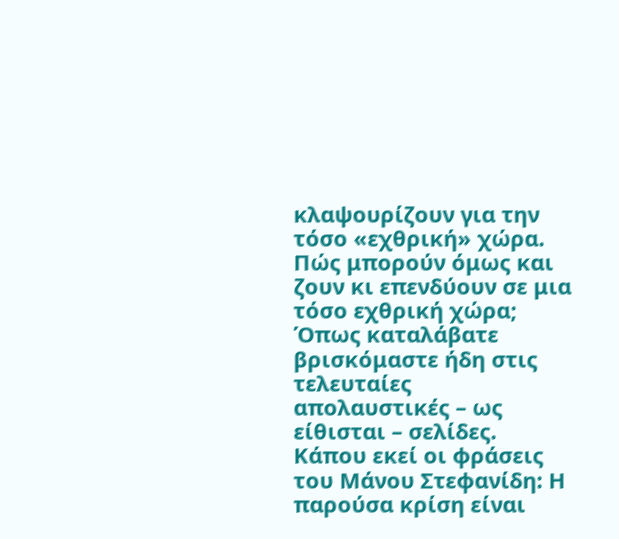κλαψουρίζουν για την τόσο «εχθρική» χώρα. Πώς μπορούν όμως και ζουν κι επενδύουν σε μια τόσο εχθρική χώρα; Όπως καταλάβατε βρισκόμαστε ήδη στις τελευταίες απολαυστικές – ως είθισται – σελίδες. Κάπου εκεί οι φράσεις του Μάνου Στεφανίδη: Η παρούσα κρίση είναι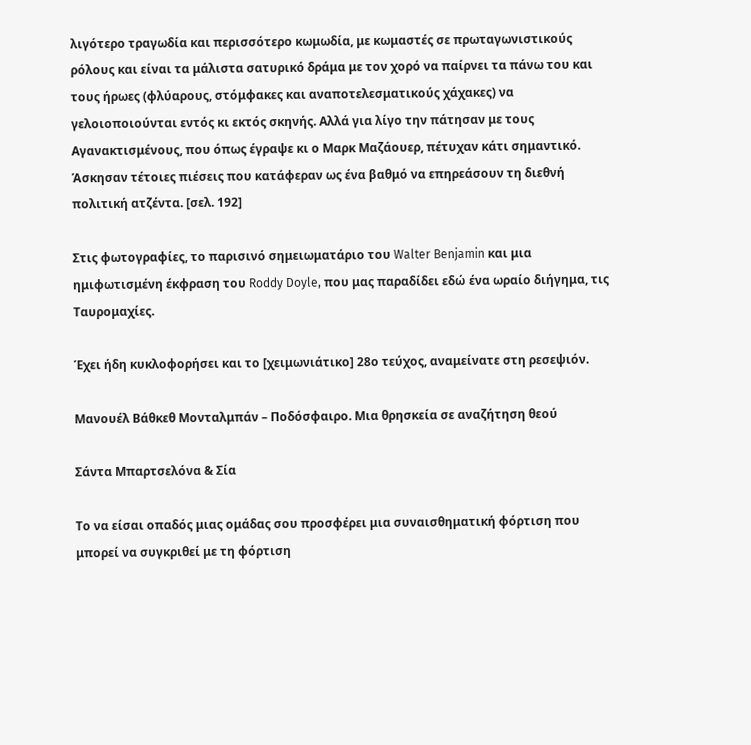λιγότερο τραγωδία και περισσότερο κωμωδία, με κωμαστές σε πρωταγωνιστικούς ρόλους και είναι τα μάλιστα σατυρικό δράμα με τον χορό να παίρνει τα πάνω του και τους ήρωες (φλύαρους, στόμφακες και αναποτελεσματικούς χάχακες) να γελοιοποιούνται εντός κι εκτός σκηνής. Αλλά για λίγο την πάτησαν με τους Αγανακτισμένους, που όπως έγραψε κι ο Μαρκ Μαζάουερ, πέτυχαν κάτι σημαντικό. Άσκησαν τέτοιες πιέσεις που κατάφεραν ως ένα βαθμό να επηρεάσουν τη διεθνή πολιτική ατζέντα. [σελ. 192]

Στις φωτογραφίες, το παρισινό σημειωματάριο του Walter Benjamin και μια ημιφωτισμένη έκφραση του Roddy Doyle, που μας παραδίδει εδώ ένα ωραίο διήγημα, τις Ταυρομαχίες.

Έχει ήδη κυκλοφορήσει και το [χειμωνιάτικο] 28ο τεύχος, αναμείνατε στη ρεσεψιόν.

Μανουέλ Βάθκεθ Μονταλμπάν – Ποδόσφαιρο. Μια θρησκεία σε αναζήτηση θεού

Σάντα Μπαρτσελόνα & Σία

Το να είσαι οπαδός μιας ομάδας σου προσφέρει μια συναισθηματική φόρτιση που μπορεί να συγκριθεί με τη φόρτιση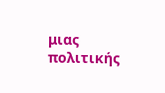μιας πολιτικής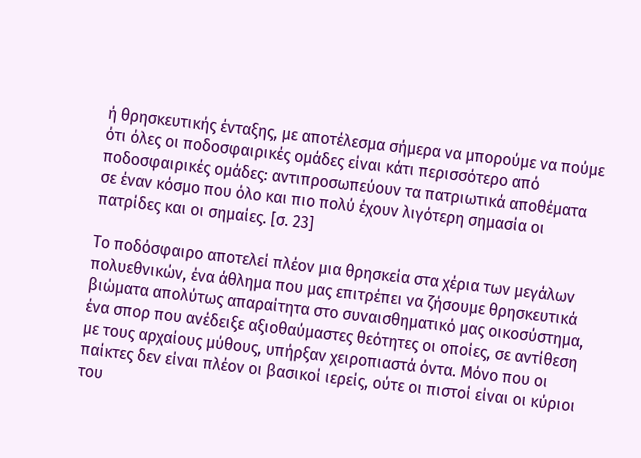ή θρησκευτικής ένταξης, με αποτέλεσμα σήμερα να μπορούμε να πούμε ότι όλες οι ποδοσφαιρικές ομάδες είναι κάτι περισσότερο από ποδοσφαιρικές ομάδες: αντιπροσωπεύουν τα πατριωτικά αποθέματα σε έναν κόσμο που όλο και πιο πολύ έχουν λιγότερη σημασία οι πατρίδες και οι σημαίες. [σ. 23]

Το ποδόσφαιρο αποτελεί πλέον μια θρησκεία στα χέρια των μεγάλων πολυεθνικών, ένα άθλημα που μας επιτρέπει να ζήσουμε θρησκευτικά βιώματα απολύτως απαραίτητα στο συναισθηματικό μας οικοσύστημα, ένα σπορ που ανέδειξε αξιοθαύμαστες θεότητες οι οποίες, σε αντίθεση με τους αρχαίους μύθους, υπήρξαν χειροπιαστά όντα. Μόνο που οι παίκτες δεν είναι πλέον οι βασικοί ιερείς, ούτε οι πιστοί είναι οι κύριοι του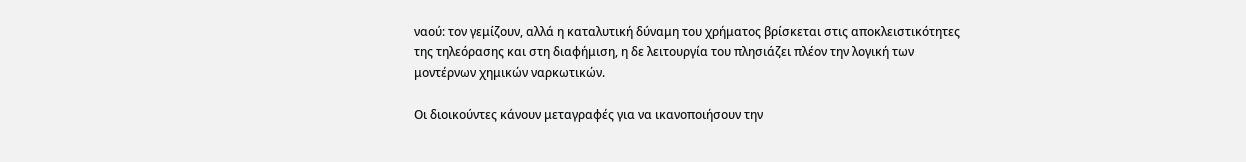ναού: τον γεμίζουν, αλλά η καταλυτική δύναμη του χρήματος βρίσκεται στις αποκλειστικότητες της τηλεόρασης και στη διαφήμιση, η δε λειτουργία του πλησιάζει πλέον την λογική των μοντέρνων χημικών ναρκωτικών.

Οι διοικούντες κάνουν μεταγραφές για να ικανοποιήσουν την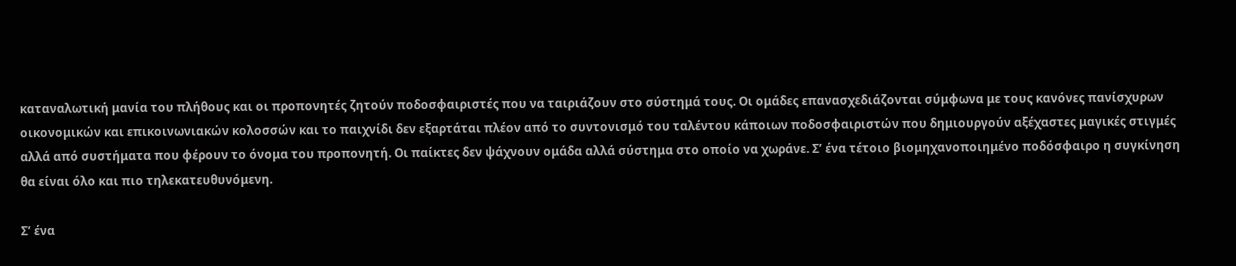καταναλωτική μανία του πλήθους και οι προπονητές ζητούν ποδοσφαιριστές που να ταιριάζουν στο σύστημά τους. Οι ομάδες επανασχεδιάζονται σύμφωνα με τους κανόνες πανίσχυρων οικονομικών και επικοινωνιακών κολοσσών και το παιχνίδι δεν εξαρτάται πλέον από το συντονισμό του ταλέντου κάποιων ποδοσφαιριστών που δημιουργούν αξέχαστες μαγικές στιγμές αλλά από συστήματα που φέρουν το όνομα του προπονητή. Οι παίκτες δεν ψάχνουν ομάδα αλλά σύστημα στο οποίο να χωράνε. Σ’ ένα τέτοιο βιομηχανοποιημένο ποδόσφαιρο η συγκίνηση θα είναι όλο και πιο τηλεκατευθυνόμενη.

Σ’ ένα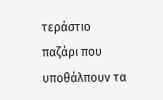τεράστιο παζάρι που υποθάλπουν τα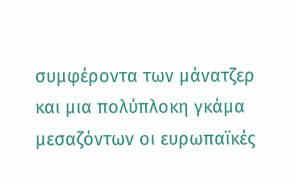συμφέροντα των μάνατζερ και μια πολύπλοκη γκάμα μεσαζόντων οι ευρωπαϊκές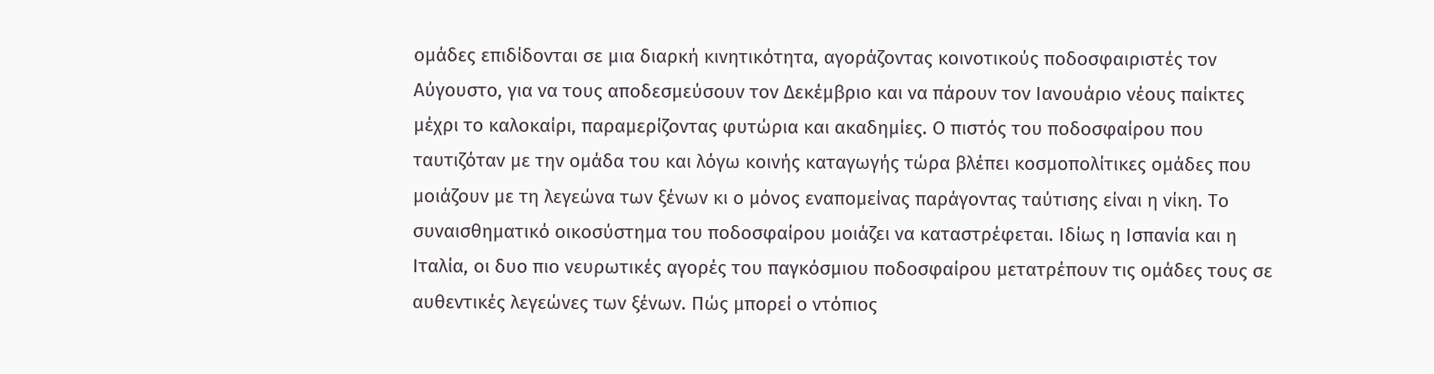ομάδες επιδίδονται σε μια διαρκή κινητικότητα, αγοράζοντας κοινοτικούς ποδοσφαιριστές τον Αύγουστο, για να τους αποδεσμεύσουν τον Δεκέμβριο και να πάρουν τον Ιανουάριο νέους παίκτες μέχρι το καλοκαίρι, παραμερίζοντας φυτώρια και ακαδημίες. Ο πιστός του ποδοσφαίρου που ταυτιζόταν με την ομάδα του και λόγω κοινής καταγωγής τώρα βλέπει κοσμοπολίτικες ομάδες που μοιάζουν με τη λεγεώνα των ξένων κι ο μόνος εναπομείνας παράγοντας ταύτισης είναι η νίκη. Το συναισθηματικό οικοσύστημα του ποδοσφαίρου μοιάζει να καταστρέφεται. Ιδίως η Ισπανία και η Ιταλία, οι δυο πιο νευρωτικές αγορές του παγκόσμιου ποδοσφαίρου μετατρέπουν τις ομάδες τους σε αυθεντικές λεγεώνες των ξένων. Πώς μπορεί ο ντόπιος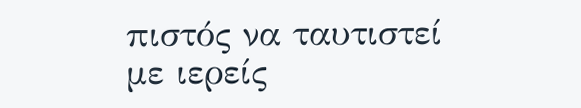πιστός να ταυτιστεί με ιερείς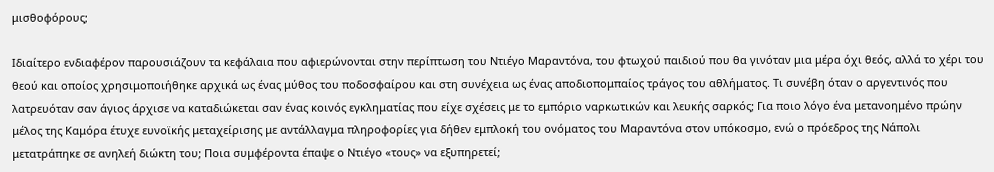μισθοφόρους;

Ιδιαίτερο ενδιαφέρον παρουσιάζουν τα κεφάλαια που αφιερώνονται στην περίπτωση του Ντιέγο Μαραντόνα, του φτωχού παιδιού που θα γινόταν μια μέρα όχι θεός, αλλά το χέρι του θεού και οποίος χρησιμοποιήθηκε αρχικά ως ένας μύθος του ποδοσφαίρου και στη συνέχεια ως ένας αποδιοπομπαίος τράγος του αθλήματος. Τι συνέβη όταν ο αργεντινός που λατρευόταν σαν άγιος άρχισε να καταδιώκεται σαν ένας κοινός εγκληματίας που είχε σχέσεις με το εμπόριο ναρκωτικών και λευκής σαρκός; Για ποιο λόγο ένα μετανοημένο πρώην μέλος της Καμόρα έτυχε ευνοϊκής μεταχείρισης με αντάλλαγμα πληροφορίες για δήθεν εμπλοκή του ονόματος του Μαραντόνα στον υπόκοσμο, ενώ ο πρόεδρος της Νάπολι μετατράπηκε σε ανηλεή διώκτη του; Ποια συμφέροντα έπαψε ο Ντιέγο «τους» να εξυπηρετεί;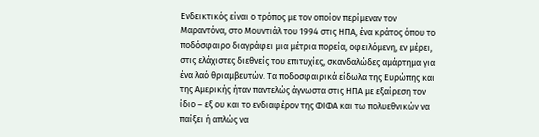Ενδεικτικός είναι ο τρόπος με τον οποίον περίμεναν τον Μαραντόνα, στο Μουντιάλ του 1994 στις ΗΠΑ, ένα κράτος όπου το ποδόσφαιρο διαγράφει μια μέτρια πορεία, οφειλόμενη, εν μέρει, στις ελάχιστες διεθνείς του επιτυχίες, σκανδαλώδες αμάρτημα για ένα λαό θριαμβευτών. Τα ποδοσφαιρικά είδωλα της Ευρώπης και της Αμερικής ήταν παντελώς άγνωστα στις ΗΠΑ με εξαίρεση τον ίδιο – εξ ου και το ενδιαφέρον της ΦΙΦΑ και τω πολυεθνικών να παίξει ή απλώς να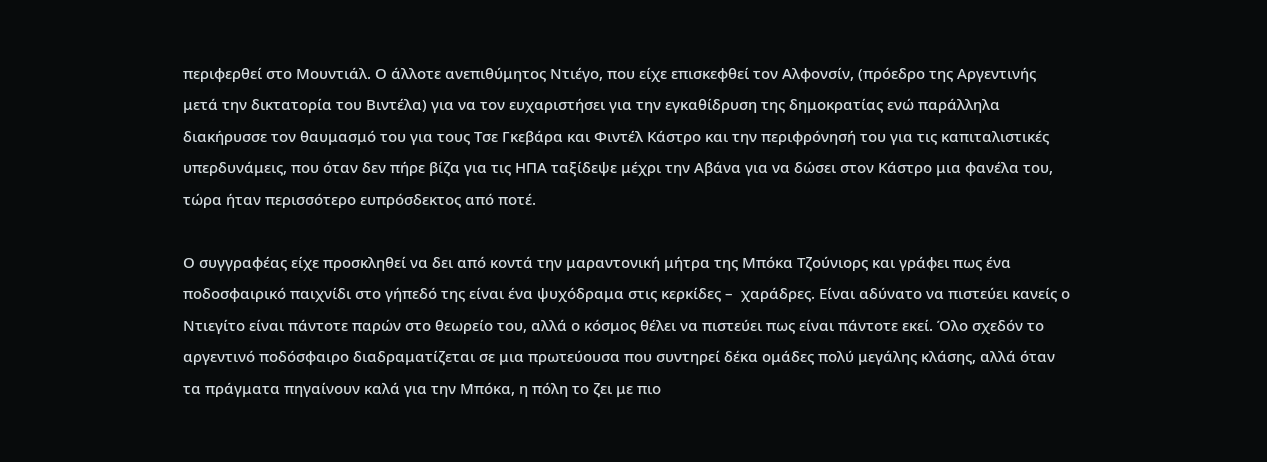περιφερθεί στο Μουντιάλ. Ο άλλοτε ανεπιθύμητος Ντιέγο, που είχε επισκεφθεί τον Αλφονσίν, (πρόεδρο της Αργεντινής μετά την δικτατορία του Βιντέλα) για να τον ευχαριστήσει για την εγκαθίδρυση της δημοκρατίας ενώ παράλληλα διακήρυσσε τον θαυμασμό του για τους Τσε Γκεβάρα και Φιντέλ Κάστρο και την περιφρόνησή του για τις καπιταλιστικές υπερδυνάμεις, που όταν δεν πήρε βίζα για τις ΗΠΑ ταξίδεψε μέχρι την Αβάνα για να δώσει στον Κάστρο μια φανέλα του, τώρα ήταν περισσότερο ευπρόσδεκτος από ποτέ.

Ο συγγραφέας είχε προσκληθεί να δει από κοντά την μαραντονική μήτρα της Μπόκα Τζούνιορς και γράφει πως ένα ποδοσφαιρικό παιχνίδι στο γήπεδό της είναι ένα ψυχόδραμα στις κερκίδες –  χαράδρες. Είναι αδύνατο να πιστεύει κανείς ο Ντιεγίτο είναι πάντοτε παρών στο θεωρείο του, αλλά ο κόσμος θέλει να πιστεύει πως είναι πάντοτε εκεί. Όλο σχεδόν το αργεντινό ποδόσφαιρο διαδραματίζεται σε μια πρωτεύουσα που συντηρεί δέκα ομάδες πολύ μεγάλης κλάσης, αλλά όταν τα πράγματα πηγαίνουν καλά για την Μπόκα, η πόλη το ζει με πιο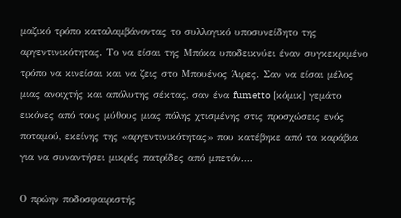μαζικό τρόπο καταλαμβάνοντας το συλλογικό υποσυνείδητο της αργεντινικότητας. Το να είσαι της Μπόκα υποδεικνύει έναν συγκεκριμένο τρόπο να κινείσαι και να ζεις στο Μπουένος Άιρες. Σαν να είσαι μέλος μιας ανοιχτής και απόλυτης σέκτας, σαν ένα fumetto [κόμικ] γεμάτο εικόνες από τους μύθους μιας πόλης χτισμένης στις προσχώσεις ενός ποταμού, εκείνης της «αργεντινικότητας» που κατέβηκε από τα καράβια για να συναντήσει μικρές πατρίδες από μπετόν….

Ο πρώην ποδοσφαιριστής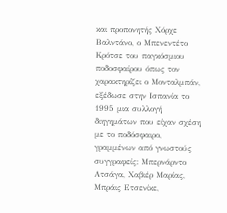και προπονητής Χόρχε Βαλντάνο, ο Μπενεντέτο Κρότσε του παγκόσμιου ποδοσφαίρου όπως τον χαρακτηρίζει ο Μονταλμπάν, εξέδωσε στην Ισπανία το 1995 μια συλλογή διηγημάτων που είχαν σχέση με το ποδόσφαιρο, γραμμένων από γνωστούς συγγραφείς: Μπερνάρντο Ατσάγα, Χαβιέρ Μαρίας, Μπράις Ετσενίκε,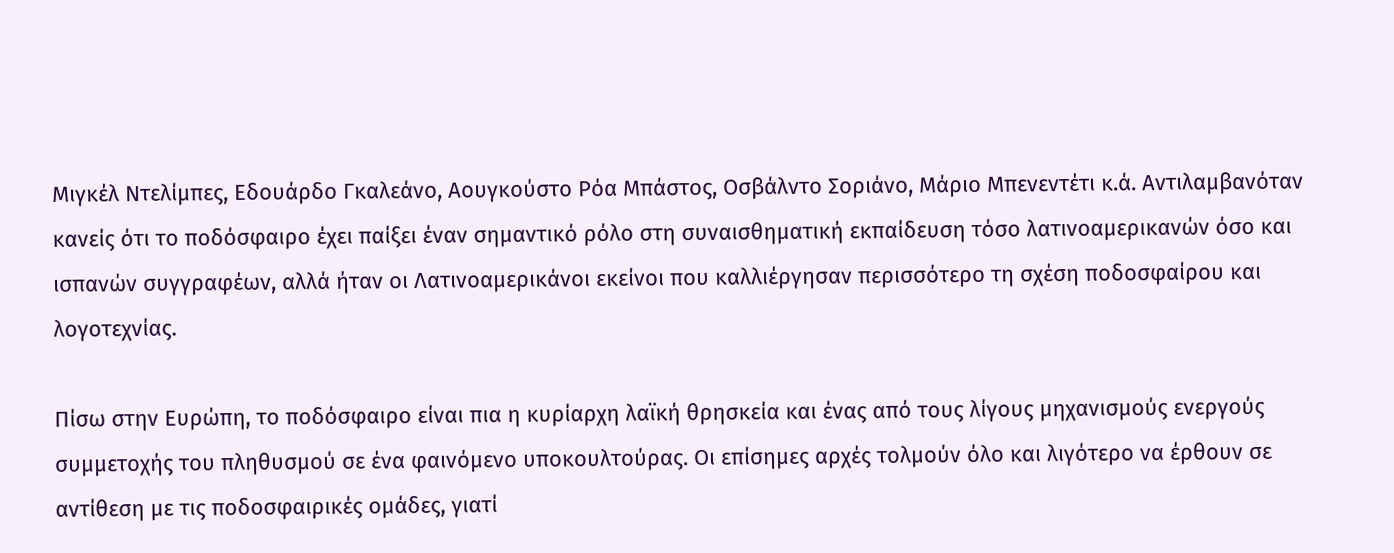Μιγκέλ Ντελίμπες, Εδουάρδο Γκαλεάνο, Αουγκούστο Ρόα Μπάστος, Οσβάλντο Σοριάνο, Μάριο Μπενεντέτι κ.ά. Αντιλαμβανόταν κανείς ότι το ποδόσφαιρο έχει παίξει έναν σημαντικό ρόλο στη συναισθηματική εκπαίδευση τόσο λατινοαμερικανών όσο και ισπανών συγγραφέων, αλλά ήταν οι Λατινοαμερικάνοι εκείνοι που καλλιέργησαν περισσότερο τη σχέση ποδοσφαίρου και λογοτεχνίας.

Πίσω στην Ευρώπη, το ποδόσφαιρο είναι πια η κυρίαρχη λαϊκή θρησκεία και ένας από τους λίγους μηχανισμούς ενεργούς συμμετοχής του πληθυσμού σε ένα φαινόμενο υποκουλτούρας. Οι επίσημες αρχές τολμούν όλο και λιγότερο να έρθουν σε αντίθεση με τις ποδοσφαιρικές ομάδες, γιατί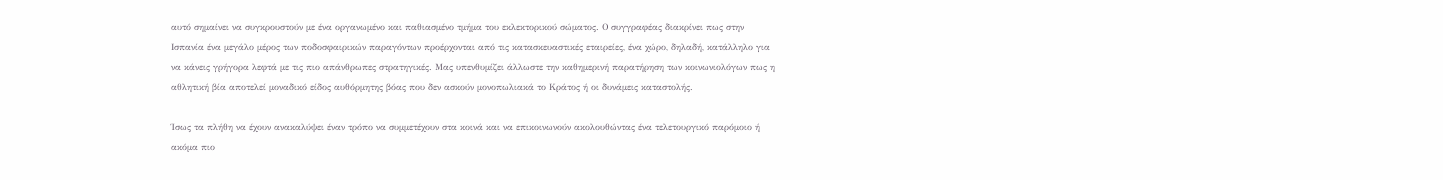αυτό σημαίνει να συγκρουστούν με ένα οργανωμένο και παθιασμένο τμήμα του εκλεκτορικού σώματος. Ο συγγραφέας διακρίνει πως στην Ισπανία ένα μεγάλο μέρος των ποδοσφαιρικών παραγόντων προέρχονται από τις κατασκευαστικές εταιρείες, ένα χώρο, δηλαδή, κατάλληλο για να κάνεις γρήγορα λεφτά με τις πιο απάνθρωπες στρατηγικές. Μας υπενθυμίζει άλλωστε την καθημερινή παρατήρηση των κοινωνιολόγων πως η αθλητική βία αποτελεί μοναδικό είδος αυθόρμητης βόας που δεν ασκούν μονοπωλιακά το Κράτος ή οι δυνάμεις καταστολής.

Ίσως τα πλήθη να έχουν ανακαλύψει έναν τρόπο να συμμετέχουν στα κοινά και να επικοινωνούν ακολουθώντας ένα τελετουργικό παρόμοιο ή ακόμα πιο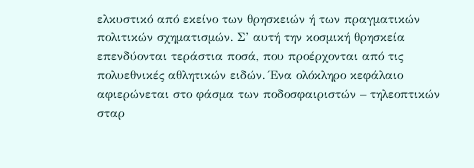ελκυστικό από εκείνο των θρησκειών ή των πραγματικών πολιτικών σχηματισμών. Σ’ αυτή την κοσμική θρησκεία επενδύονται τεράστια ποσά, που προέρχονται από τις πολυεθνικές αθλητικών ειδών. Ένα ολόκληρο κεφάλαιο αφιερώνεται στο φάσμα των ποδοσφαιριστών – τηλεοπτικών σταρ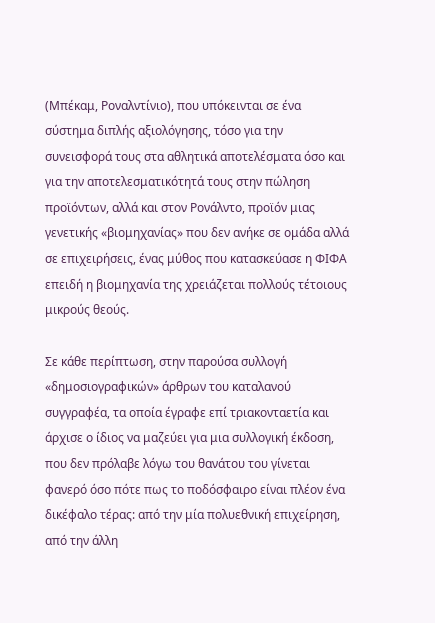(Μπέκαμ, Ροναλντίνιο), που υπόκεινται σε ένα σύστημα διπλής αξιολόγησης, τόσο για την συνεισφορά τους στα αθλητικά αποτελέσματα όσο και για την αποτελεσματικότητά τους στην πώληση προϊόντων, αλλά και στον Ρονάλντο, προϊόν μιας γενετικής «βιομηχανίας» που δεν ανήκε σε ομάδα αλλά σε επιχειρήσεις, ένας μύθος που κατασκεύασε η ΦΙΦΑ επειδή η βιομηχανία της χρειάζεται πολλούς τέτοιους μικρούς θεούς.

Σε κάθε περίπτωση, στην παρούσα συλλογή «δημοσιογραφικών» άρθρων του καταλανού συγγραφέα, τα οποία έγραφε επί τριακονταετία και άρχισε ο ίδιος να μαζεύει για μια συλλογική έκδοση, που δεν πρόλαβε λόγω του θανάτου του γίνεται φανερό όσο πότε πως το ποδόσφαιρο είναι πλέον ένα δικέφαλο τέρας: από την μία πολυεθνική επιχείρηση, από την άλλη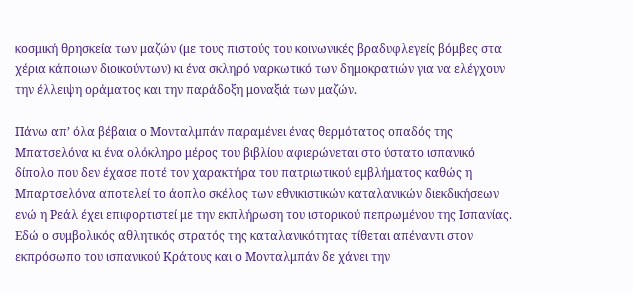κοσμική θρησκεία των μαζών (με τους πιστούς του κοινωνικές βραδυφλεγείς βόμβες στα χέρια κάποιων διοικούντων) κι ένα σκληρό ναρκωτικό των δημοκρατιών για να ελέγχουν την έλλειψη οράματος και την παράδοξη μοναξιά των μαζών.

Πάνω απ’ όλα βέβαια ο Μονταλμπάν παραμένει ένας θερμότατος οπαδός της Μπατσελόνα κι ένα ολόκληρο μέρος του βιβλίου αφιερώνεται στο ύστατο ισπανικό δίπολο που δεν έχασε ποτέ τον χαρακτήρα του πατριωτικού εμβλήματος καθώς η Μπαρτσελόνα αποτελεί το άοπλο σκέλος των εθνικιστικών καταλανικών διεκδικήσεων ενώ η Ρεάλ έχει επιφορτιστεί με την εκπλήρωση του ιστορικού πεπρωμένου της Ισπανίας. Εδώ ο συμβολικός αθλητικός στρατός της καταλανικότητας τίθεται απέναντι στον εκπρόσωπο του ισπανικού Κράτους και ο Μονταλμπάν δε χάνει την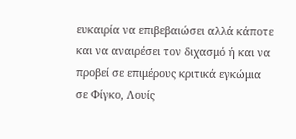ευκαιρία να επιβεβαιώσει αλλά κάποτε και να αναιρέσει τον διχασμό ή και να προβεί σε επιμέρους κριτικά εγκώμια σε Φίγκο, Λουίς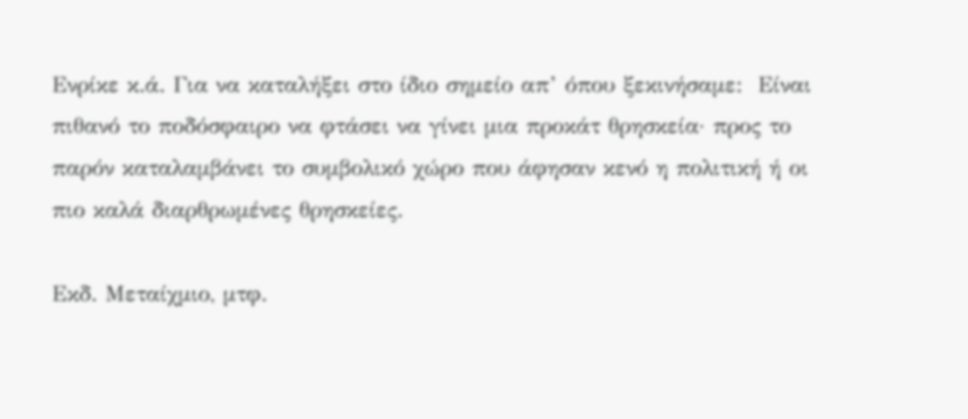Ενρίκε κ.ά. Για να καταλήξει στο ίδιο σημείο απ’ όπου ξεκινήσαμε:  Είναι πιθανό το ποδόσφαιρο να φτάσει να γίνει μια προκάτ θρησκεία· προς το παρόν καταλαμβάνει το συμβολικό χώρο που άφησαν κενό η πολιτική ή οι πιο καλά διαρθρωμένες θρησκείες.

Εκδ. Μεταίχμιο, μτφ.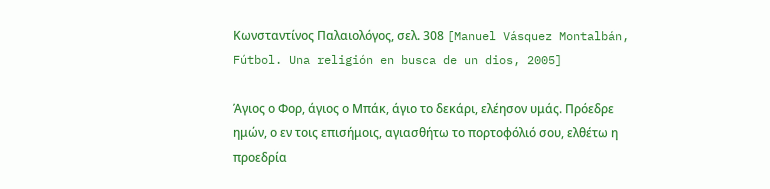Κωνσταντίνος Παλαιολόγος, σελ. 308 [Manuel Vásquez Montalbán, Fútbol. Una religión en busca de un dios, 2005]

Άγιος ο Φορ, άγιος ο Μπάκ, άγιο το δεκάρι, ελέησον υμάς. Πρόεδρε ημών, ο εν τοις επισήμοις, αγιασθήτω το πορτοφόλιό σου, ελθέτω η προεδρία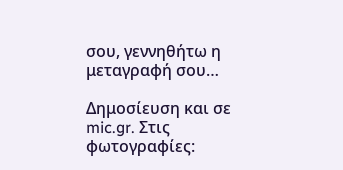σου, γεννηθήτω η μεταγραφή σου…

Δημοσίευση και σε mic.gr. Στις φωτογραφίες: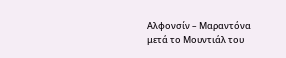Αλφονσίν – Μαραντόνα μετά το Μουντιάλ του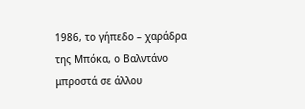1986, το γήπεδο – χαράδρα της Μπόκα, ο Βαλντάνο μπροστά σε άλλου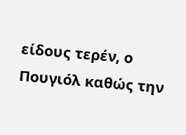είδους τερέν, ο Πουγιόλ καθώς την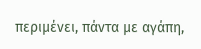περιμένει, πάντα με αγάπη,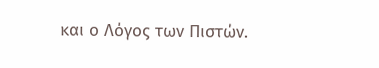και ο Λόγος των Πιστών.